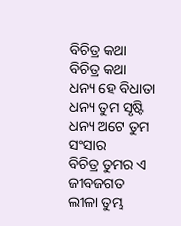ବିଚିତ୍ର କଥା
ବିଚିତ୍ର କଥା
ଧନ୍ୟ ହେ ବିଧାତା ଧନ୍ୟ ତୁମ ସୃଷ୍ଟି
ଧନ୍ୟ ଅଟେ ତୁମ ସଂସାର
ବିଚିତ୍ର ତୁମର ଏ ଜୀବଜଗତ
ଲୀଳା ତୁମ୍ଭ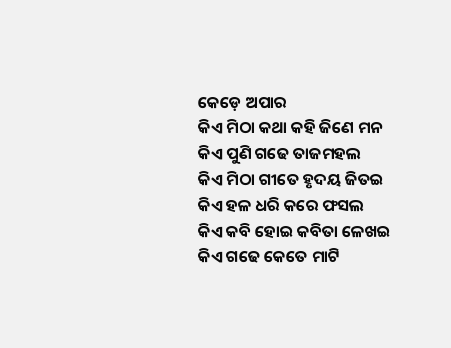କେଡ଼େ ଅପାର
କିଏ ମିଠା କଥା କହି ଜିଣେ ମନ
କିଏ ପୁଣି ଗଢେ ତାଜମହଲ
କିଏ ମିଠା ଗୀତେ ହୃଦୟ ଜିତଇ
କିଏ ହଳ ଧରି କରେ ଫସଲ
କିଏ କବି ହୋଇ କବିତା ଳେଖଇ
କିଏ ଗଢେ କେତେ ମାଟି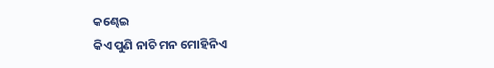କଣ୍ଢେଇ
କିଏ ପୁଣି ନାଚି ମନ ମୋହିନିଏ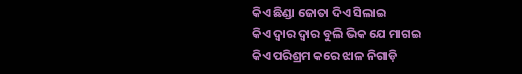କିଏ ଛିଣ୍ଡା ଜୋତା ଦିଏ ସିଲାଇ
କିଏ ଦ୍ୱାର ଦ୍ୱାର ବୁଲି ଭିକ ଯେ ମାଗଇ
କିଏ ପରିଶ୍ରମ କରେ ଝାଳ ନିଗାଡ଼ି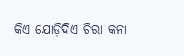କିଏ ଯୋଡ଼ିଦିଏ ଚିରା କନା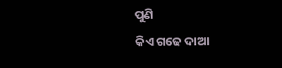ପୁଣି
କିଏ ଗଢେ ଦାଆ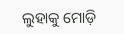ଲୁହାକୁ ମୋଡ଼ି